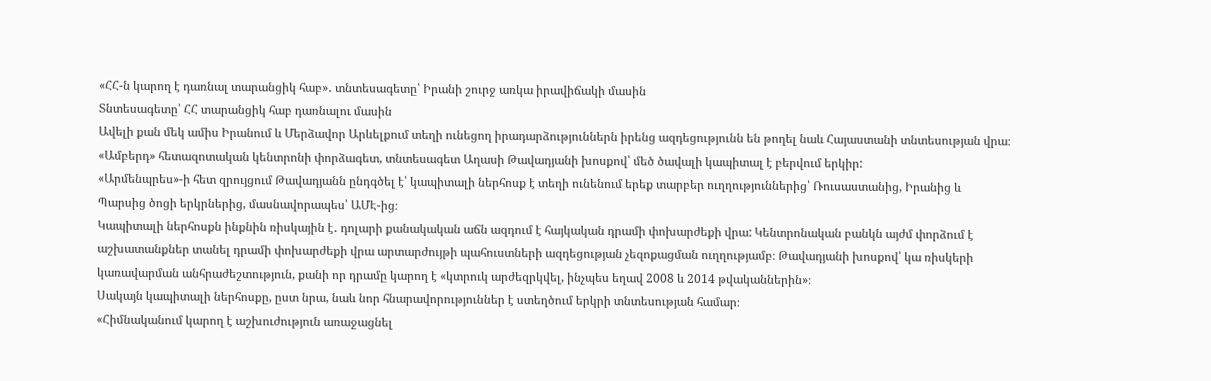«ՀՀ-ն կարող է դառնալ տարանցիկ հաբ»․ տնտեսագետը՝ Իրանի շուրջ առկա իրավիճակի մասին
Տնտեսագետը՝ ՀՀ տարանցիկ հաբ դառնալու մասին
Ավելի քան մեկ ամիս Իրանում և Մերձավոր Արևելքում տեղի ունեցող իրադարձություններն իրենց ազդեցությունն են թողել նաև Հայաստանի տնտեսության վրա։ «Ամբերդ» հետազոտական կենտրոնի փորձագետ, տնտեսագետ Աղասի Թավադյանի խոսքով՝ մեծ ծավալի կապիտալ է բերվում երկիր:
«Արմենպրես»-ի հետ զրույցում Թավադյանն ընդգծել է՝ կապիտալի ներհոսք է տեղի ունենում երեք տարբեր ուղղություններից՝ Ռուսաստանից, Իրանից և Պարսից ծոցի երկրներից, մասնավորապես՝ ԱՄԷ-ից։
Կապիտալի ներհոսքն ինքնին ռիսկային է․ դոլարի քանակական աճն ազդում է հայկական դրամի փոխարժեքի վրա: Կենտրոնական բանկն այժմ փորձում է աշխատանքներ տանել դրամի փոխարժեքի վրա արտարժույթի պահուստների ազդեցության չեզոքացման ուղղությամբ։ Թավադյանի խոսքով՝ կա ռիսկերի կառավարման անհրաժեշտություն, քանի որ դրամը կարող է «կտրուկ արժեզրկվել, ինչպես եղավ 2008 և 2014 թվականներին»։
Սակայն կապիտալի ներհոսքը, ըստ նրա, նաև նոր հնարավորություններ է ստեղծում երկրի տնտեսության համար։
«Հիմնականում կարող է աշխուժություն առաջացնել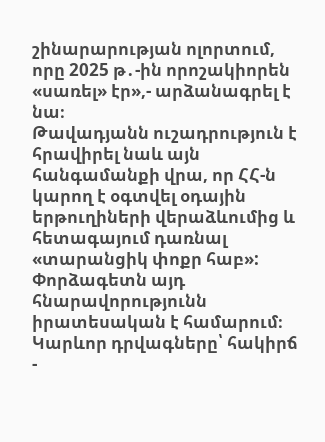շինարարության ոլորտում, որը 2025 թ․-ին որոշակիորեն «սառել» էր»,- արձանագրել է նա։
Թավադյանն ուշադրություն է հրավիրել նաև այն հանգամանքի վրա, որ ՀՀ-ն կարող է օգտվել օդային երթուղիների վերաձևումից և հետագայում դառնալ «տարանցիկ փոքր հաբ»: Փորձագետն այդ հնարավորությունն իրատեսական է համարում։
Կարևոր դրվագները՝ հակիրճ
-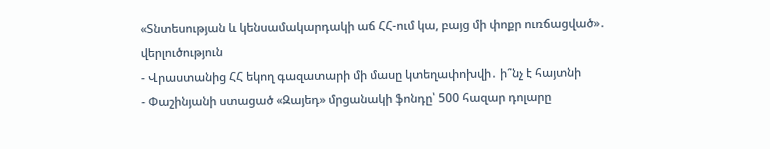«Տնտեսության և կենսամակարդակի աճ ՀՀ-ում կա, բայց մի փոքր ուռճացված»․ վերլուծություն
- Վրաստանից ՀՀ եկող գազատարի մի մասը կտեղափոխվի․ ի՞նչ է հայտնի
- Փաշինյանի ստացած «Զայեդ» մրցանակի ֆոնդը՝ 500 հազար դոլարը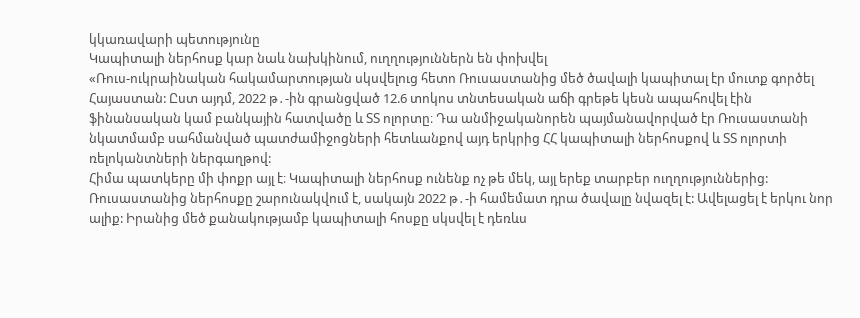կկառավարի պետությունը
Կապիտալի ներհոսք կար նաև նախկինում, ուղղություններն են փոխվել
«Ռուս-ուկրաինական հակամարտության սկսվելուց հետո Ռուսաստանից մեծ ծավալի կապիտալ էր մուտք գործել Հայաստան: Ըստ այդմ, 2022 թ․-ին գրանցված 12.6 տոկոս տնտեսական աճի գրեթե կեսն ապահովել էին ֆինանսական կամ բանկային հատվածը և ՏՏ ոլորտը։ Դա անմիջականորեն պայմանավորված էր Ռուսաստանի նկատմամբ սահմանված պատժամիջոցների հետևանքով այդ երկրից ՀՀ կապիտալի ներհոսքով և ՏՏ ոլորտի ռելոկանտների ներգաղթով:
Հիմա պատկերը մի փոքր այլ է։ Կապիտալի ներհոսք ունենք ոչ թե մեկ, այլ երեք տարբեր ուղղություններից: Ռուսաստանից ներհոսքը շարունակվում է, սակայն 2022 թ․-ի համեմատ դրա ծավալը նվազել է: Ավելացել է երկու նոր ալիք: Իրանից մեծ քանակությամբ կապիտալի հոսքը սկսվել է դեռևս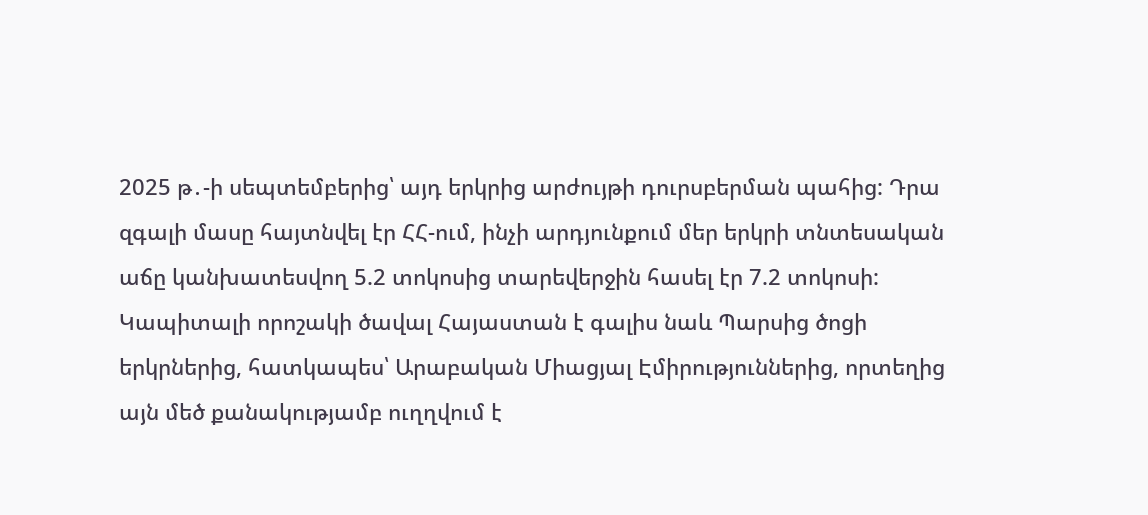2025 թ․-ի սեպտեմբերից՝ այդ երկրից արժույթի դուրսբերման պահից: Դրա զգալի մասը հայտնվել էր ՀՀ-ում, ինչի արդյունքում մեր երկրի տնտեսական աճը կանխատեսվող 5.2 տոկոսից տարեվերջին հասել էր 7.2 տոկոսի:
Կապիտալի որոշակի ծավալ Հայաստան է գալիս նաև Պարսից ծոցի երկրներից, հատկապես՝ Արաբական Միացյալ Էմիրություններից, որտեղից այն մեծ քանակությամբ ուղղվում է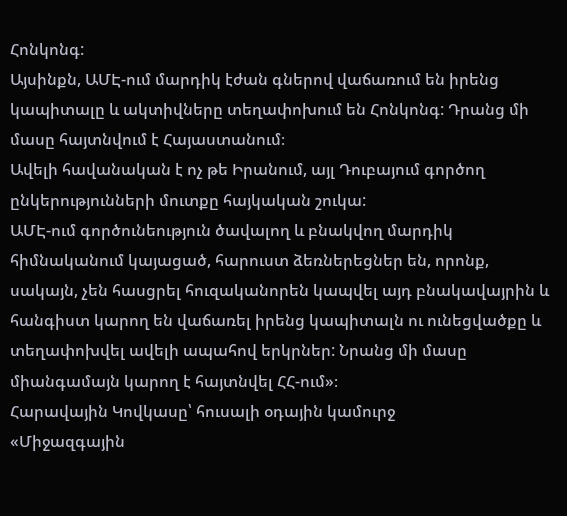Հոնկոնգ:
Այսինքն, ԱՄԷ-ում մարդիկ էժան գներով վաճառում են իրենց կապիտալը և ակտիվները տեղափոխում են Հոնկոնգ: Դրանց մի մասը հայտնվում է Հայաստանում։
Ավելի հավանական է ոչ թե Իրանում, այլ Դուբայում գործող ընկերությունների մուտքը հայկական շուկա:
ԱՄԷ-ում գործունեություն ծավալող և բնակվող մարդիկ հիմնականում կայացած, հարուստ ձեռներեցներ են, որոնք, սակայն, չեն հասցրել հուզականորեն կապվել այդ բնակավայրին և հանգիստ կարող են վաճառել իրենց կապիտալն ու ունեցվածքը և տեղափոխվել ավելի ապահով երկրներ: Նրանց մի մասը միանգամայն կարող է հայտնվել ՀՀ-ում»։
Հարավային Կովկասը՝ հուսալի օդային կամուրջ
«Միջազգային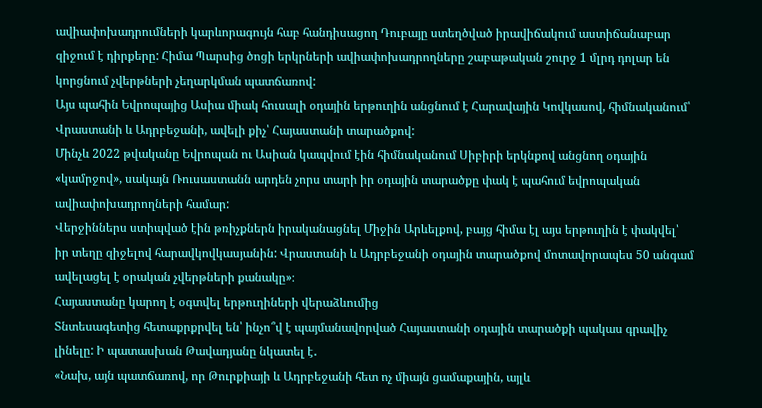ավիափոխադրումների կարևորագույն հաբ հանդիսացող Դուբայը ստեղծված իրավիճակում աստիճանաբար զիջում է դիրքերը: Հիմա Պարսից ծոցի երկրների ավիափոխադրողները շաբաթական շուրջ 1 մլրդ դոլար են կորցնում չվերթների չեղարկման պատճառով:
Այս պահին Եվրոպայից Ասիա միակ հուսալի օդային երթուղին անցնում է Հարավային Կովկասով, հիմնականում՝ Վրաստանի և Ադրբեջանի, ավելի քիչ՝ Հայաստանի տարածքով:
Մինչև 2022 թվականը Եվրոպան ու Ասիան կապվում էին հիմնականում Սիբիրի երկնքով անցնող օդային «կամրջով», սակայն Ռուսաստանն արդեն չորս տարի իր օդային տարածքը փակ է պահում եվրոպական ավիափոխադրողների համար:
Վերջիններս ստիպված էին թռիչքներն իրականացնել Միջին Արևելքով, բայց հիմա էլ այս երթուղին է փակվել՝ իր տեղը զիջելով հարավկովկասյանին: Վրաստանի և Ադրբեջանի օդային տարածքով մոտավորապես 50 անգամ ավելացել է օրական չվերթների քանակը»։
Հայաստանը կարող է օգտվել երթուղիների վերաձևումից
Տնտեսագետից հետաքրքրվել են՝ ինչո՞վ է պայմանավորված Հայաստանի օդային տարածքի պակաս գրավիչ լինելը: Ի պատասխան Թավադյանը նկատել է․
«Նախ, այն պատճառով, որ Թուրքիայի և Ադրբեջանի հետ ոչ միայն ցամաքային, այլև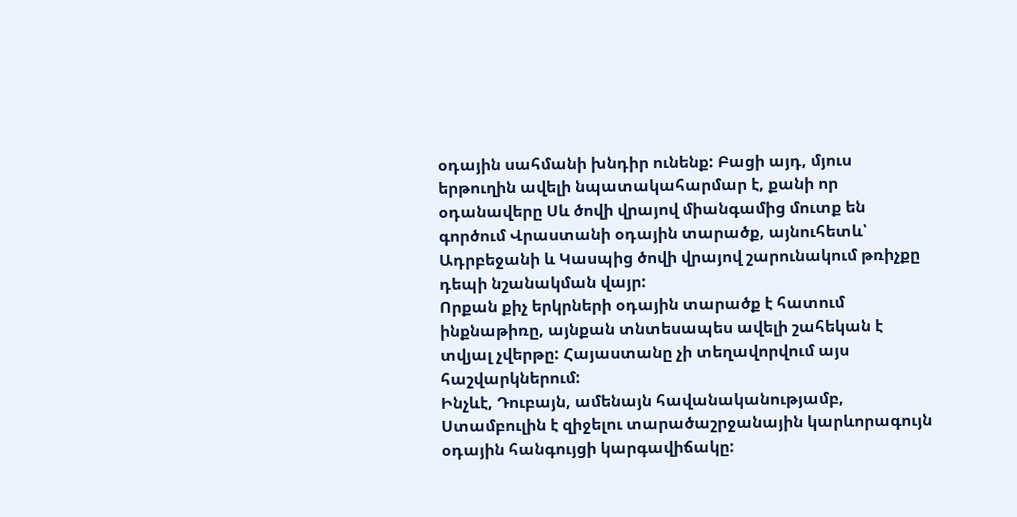օդային սահմանի խնդիր ունենք: Բացի այդ, մյուս երթուղին ավելի նպատակահարմար է, քանի որ օդանավերը Սև ծովի վրայով միանգամից մուտք են գործում Վրաստանի օդային տարածք, այնուհետև՝ Ադրբեջանի և Կասպից ծովի վրայով շարունակում թռիչքը դեպի նշանակման վայր:
Որքան քիչ երկրների օդային տարածք է հատում ինքնաթիռը, այնքան տնտեսապես ավելի շահեկան է տվյալ չվերթը: Հայաստանը չի տեղավորվում այս հաշվարկներում:
Ինչևէ, Դուբայն, ամենայն հավանականությամբ, Ստամբուլին է զիջելու տարածաշրջանային կարևորագույն օդային հանգույցի կարգավիճակը: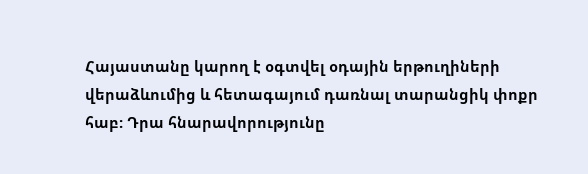Հայաստանը կարող է օգտվել օդային երթուղիների վերաձևումից և հետագայում դառնալ տարանցիկ փոքր հաբ: Դրա հնարավորությունը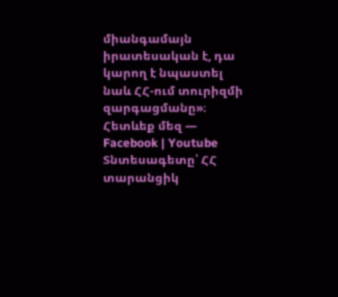միանգամայն իրատեսական է, դա կարող է նպաստել նաև ՀՀ-ում տուրիզմի զարգացմանը»։
Հետևեք մեզ — Facebook | Youtube
Տնտեսագետը՝ ՀՀ տարանցիկ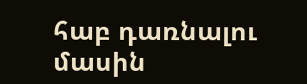հաբ դառնալու մասին